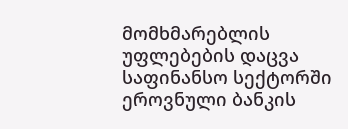მომხმარებლის უფლებების დაცვა საფინანსო სექტორში ეროვნული ბანკის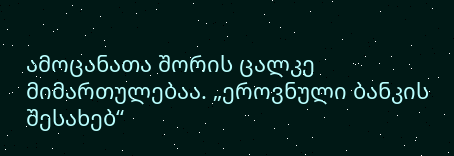ამოცანათა შორის ცალკე მიმართულებაა. „ეროვნული ბანკის შესახებ“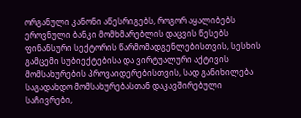ორგანული კანონი აწესრიგებს, როგორ აყალიბებს ეროვნული ბანკი მომხმარებლის დაცვის წესებს ფინანსური სექტორის წარმომადგენლებისთვის, სესხის გამცემი სუბიექტებისა და ვირტუალური აქტივის მომსახურების პროვაიდერებისთვის, სად განიხილება საგადახდო მომსახურებასთან დაკავშირებული საჩივრები,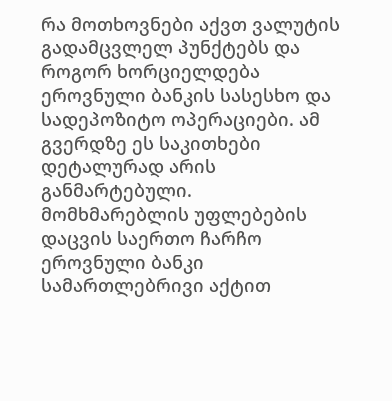რა მოთხოვნები აქვთ ვალუტის გადამცვლელ პუნქტებს და როგორ ხორციელდება ეროვნული ბანკის სასესხო და სადეპოზიტო ოპერაციები. ამ გვერდზე ეს საკითხები დეტალურად არის განმარტებული.
მომხმარებლის უფლებების დაცვის საერთო ჩარჩო
ეროვნული ბანკი სამართლებრივი აქტით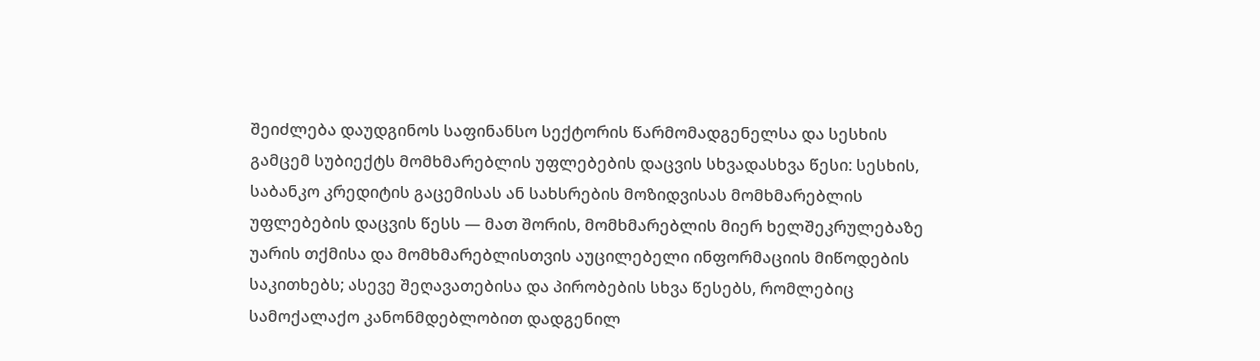შეიძლება დაუდგინოს საფინანსო სექტორის წარმომადგენელსა და სესხის გამცემ სუბიექტს მომხმარებლის უფლებების დაცვის სხვადასხვა წესი: სესხის, საბანკო კრედიტის გაცემისას ან სახსრების მოზიდვისას მომხმარებლის უფლებების დაცვის წესს — მათ შორის, მომხმარებლის მიერ ხელშეკრულებაზე უარის თქმისა და მომხმარებლისთვის აუცილებელი ინფორმაციის მიწოდების საკითხებს; ასევე შეღავათებისა და პირობების სხვა წესებს, რომლებიც სამოქალაქო კანონმდებლობით დადგენილ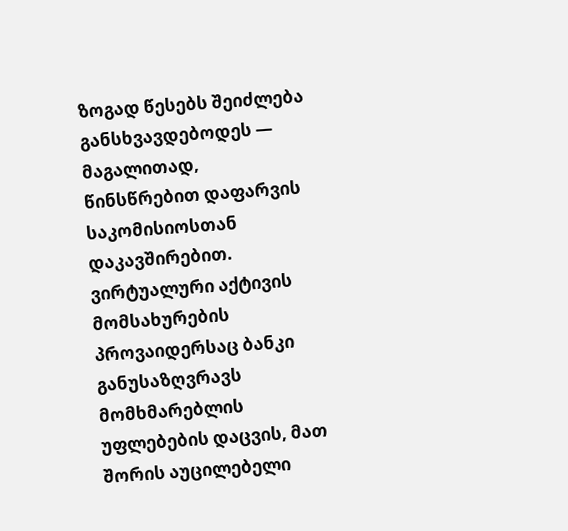ზოგად წესებს შეიძლება განსხვავდებოდეს — მაგალითად, წინსწრებით დაფარვის საკომისიოსთან დაკავშირებით. ვირტუალური აქტივის მომსახურების პროვაიდერსაც ბანკი განუსაზღვრავს მომხმარებლის უფლებების დაცვის, მათ შორის აუცილებელი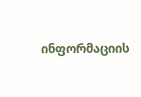ინფორმაციის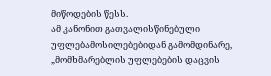მიწოდების წესს.
ამ კანონით გათვალისწინებული უფლებამოსილებებიდან გამომდინარე, „მომხმარებლის უფლებების დაცვის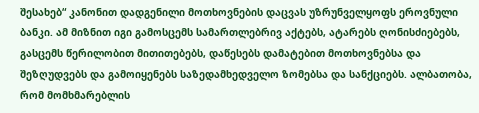შესახებ“ კანონით დადგენილი მოთხოვნების დაცვას უზრუნველყოფს ეროვნული ბანკი. ამ მიზნით იგი გამოსცემს სამართლებრივ აქტებს, ატარებს ღონისძიებებს, გასცემს წერილობით მითითებებს, დაწესებს დამატებით მოთხოვნებსა და შეზღუდვებს და გამოიყენებს საზედამხედველო ზომებსა და სანქციებს. ალბათობა, რომ მომხმარებლის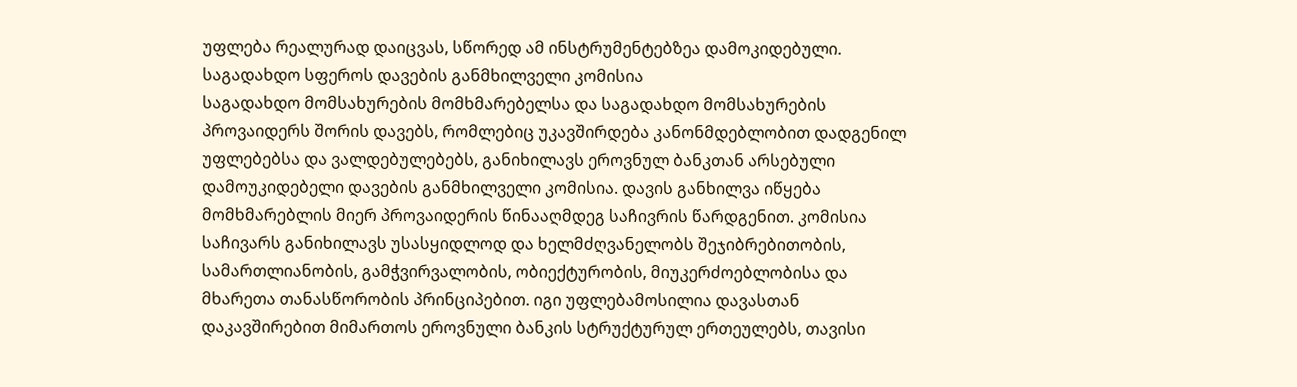უფლება რეალურად დაიცვას, სწორედ ამ ინსტრუმენტებზეა დამოკიდებული.
საგადახდო სფეროს დავების განმხილველი კომისია
საგადახდო მომსახურების მომხმარებელსა და საგადახდო მომსახურების პროვაიდერს შორის დავებს, რომლებიც უკავშირდება კანონმდებლობით დადგენილ უფლებებსა და ვალდებულებებს, განიხილავს ეროვნულ ბანკთან არსებული დამოუკიდებელი დავების განმხილველი კომისია. დავის განხილვა იწყება მომხმარებლის მიერ პროვაიდერის წინააღმდეგ საჩივრის წარდგენით. კომისია საჩივარს განიხილავს უსასყიდლოდ და ხელმძღვანელობს შეჯიბრებითობის, სამართლიანობის, გამჭვირვალობის, ობიექტურობის, მიუკერძოებლობისა და მხარეთა თანასწორობის პრინციპებით. იგი უფლებამოსილია დავასთან დაკავშირებით მიმართოს ეროვნული ბანკის სტრუქტურულ ერთეულებს, თავისი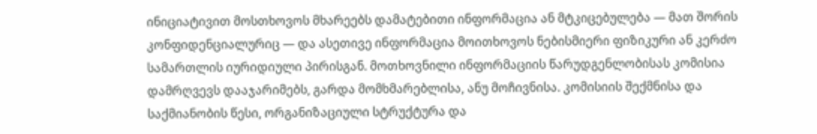ინიციატივით მოსთხოვოს მხარეებს დამატებითი ინფორმაცია ან მტკიცებულება — მათ შორის კონფიდენციალურიც — და ასეთივე ინფორმაცია მოითხოვოს ნებისმიერი ფიზიკური ან კერძო სამართლის იურიდიული პირისგან. მოთხოვნილი ინფორმაციის წარუდგენლობისას კომისია დამრღვევს დააჯარიმებს, გარდა მომხმარებლისა, ანუ მოჩივნისა. კომისიის შექმნისა და საქმიანობის წესი, ორგანიზაციული სტრუქტურა და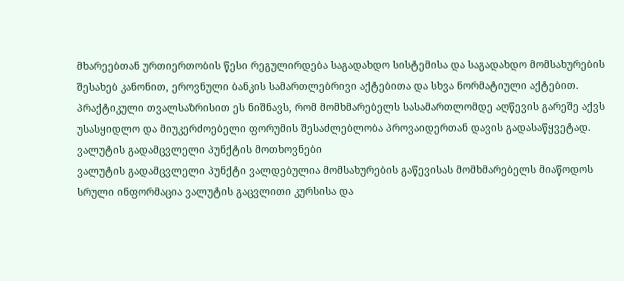მხარეებთან ურთიერთობის წესი რეგულირდება საგადახდო სისტემისა და საგადახდო მომსახურების შესახებ კანონით, ეროვნული ბანკის სამართლებრივი აქტებითა და სხვა ნორმატიული აქტებით. პრაქტიკული თვალსაზრისით ეს ნიშნავს, რომ მომხმარებელს სასამართლომდე აღწევის გარეშე აქვს უსასყიდლო და მიუკერძოებელი ფორუმის შესაძლებლობა პროვაიდერთან დავის გადასაწყვეტად.
ვალუტის გადამცვლელი პუნქტის მოთხოვნები
ვალუტის გადამცვლელი პუნქტი ვალდებულია მომსახურების გაწევისას მომხმარებელს მიაწოდოს სრული ინფორმაცია ვალუტის გაცვლითი კურსისა და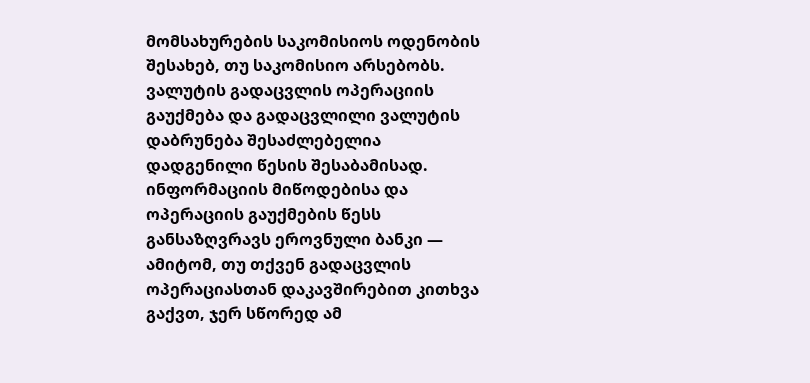მომსახურების საკომისიოს ოდენობის შესახებ, თუ საკომისიო არსებობს. ვალუტის გადაცვლის ოპერაციის გაუქმება და გადაცვლილი ვალუტის დაბრუნება შესაძლებელია დადგენილი წესის შესაბამისად. ინფორმაციის მიწოდებისა და ოპერაციის გაუქმების წესს განსაზღვრავს ეროვნული ბანკი — ამიტომ, თუ თქვენ გადაცვლის ოპერაციასთან დაკავშირებით კითხვა გაქვთ, ჯერ სწორედ ამ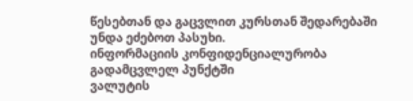წესებთან და გაცვლით კურსთან შედარებაში უნდა ეძებოთ პასუხი.
ინფორმაციის კონფიდენციალურობა გადამცვლელ პუნქტში
ვალუტის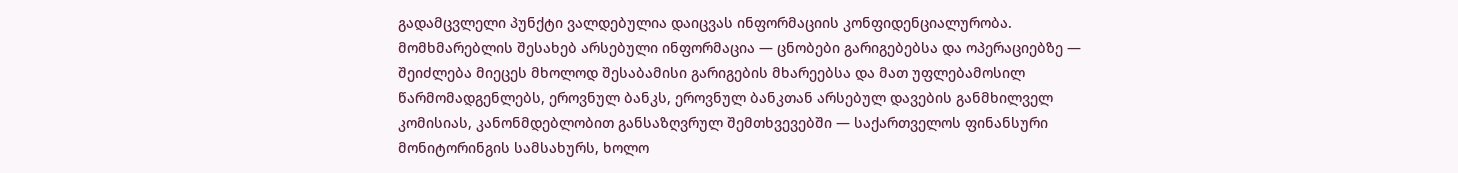გადამცვლელი პუნქტი ვალდებულია დაიცვას ინფორმაციის კონფიდენციალურობა. მომხმარებლის შესახებ არსებული ინფორმაცია — ცნობები გარიგებებსა და ოპერაციებზე — შეიძლება მიეცეს მხოლოდ შესაბამისი გარიგების მხარეებსა და მათ უფლებამოსილ წარმომადგენლებს, ეროვნულ ბანკს, ეროვნულ ბანკთან არსებულ დავების განმხილველ კომისიას, კანონმდებლობით განსაზღვრულ შემთხვევებში — საქართველოს ფინანსური მონიტორინგის სამსახურს, ხოლო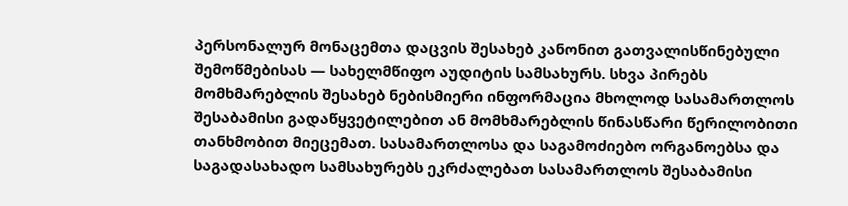პერსონალურ მონაცემთა დაცვის შესახებ კანონით გათვალისწინებული შემოწმებისას — სახელმწიფო აუდიტის სამსახურს. სხვა პირებს მომხმარებლის შესახებ ნებისმიერი ინფორმაცია მხოლოდ სასამართლოს შესაბამისი გადაწყვეტილებით ან მომხმარებლის წინასწარი წერილობითი თანხმობით მიეცემათ. სასამართლოსა და საგამოძიებო ორგანოებსა და საგადასახადო სამსახურებს ეკრძალებათ სასამართლოს შესაბამისი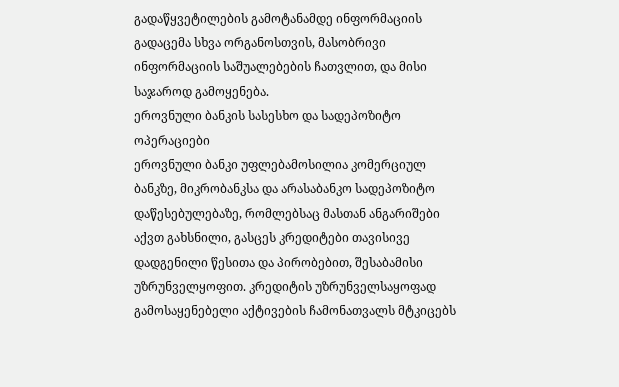გადაწყვეტილების გამოტანამდე ინფორმაციის გადაცემა სხვა ორგანოსთვის, მასობრივი ინფორმაციის საშუალებების ჩათვლით, და მისი საჯაროდ გამოყენება.
ეროვნული ბანკის სასესხო და სადეპოზიტო ოპერაციები
ეროვნული ბანკი უფლებამოსილია კომერციულ ბანკზე, მიკრობანკსა და არასაბანკო სადეპოზიტო დაწესებულებაზე, რომლებსაც მასთან ანგარიშები აქვთ გახსნილი, გასცეს კრედიტები თავისივე დადგენილი წესითა და პირობებით, შესაბამისი უზრუნველყოფით. კრედიტის უზრუნველსაყოფად გამოსაყენებელი აქტივების ჩამონათვალს მტკიცებს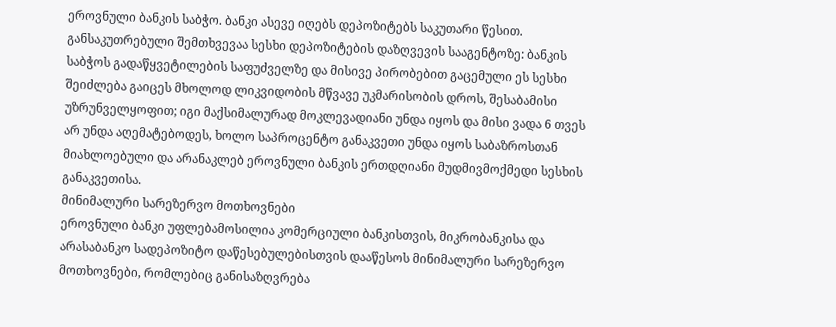ეროვნული ბანკის საბჭო. ბანკი ასევე იღებს დეპოზიტებს საკუთარი წესით. განსაკუთრებული შემთხვევაა სესხი დეპოზიტების დაზღვევის სააგენტოზე: ბანკის საბჭოს გადაწყვეტილების საფუძველზე და მისივე პირობებით გაცემული ეს სესხი შეიძლება გაიცეს მხოლოდ ლიკვიდობის მწვავე უკმარისობის დროს, შესაბამისი უზრუნველყოფით; იგი მაქსიმალურად მოკლევადიანი უნდა იყოს და მისი ვადა 6 თვეს არ უნდა აღემატებოდეს, ხოლო საპროცენტო განაკვეთი უნდა იყოს საბაზროსთან მიახლოებული და არანაკლებ ეროვნული ბანკის ერთდღიანი მუდმივმოქმედი სესხის განაკვეთისა.
მინიმალური სარეზერვო მოთხოვნები
ეროვნული ბანკი უფლებამოსილია კომერციული ბანკისთვის, მიკრობანკისა და არასაბანკო სადეპოზიტო დაწესებულებისთვის დააწესოს მინიმალური სარეზერვო მოთხოვნები, რომლებიც განისაზღვრება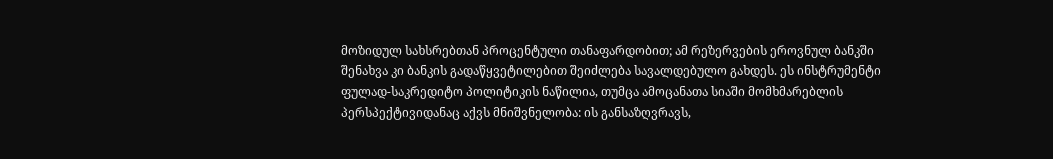მოზიდულ სახსრებთან პროცენტული თანაფარდობით; ამ რეზერვების ეროვნულ ბანკში შენახვა კი ბანკის გადაწყვეტილებით შეიძლება სავალდებულო გახდეს. ეს ინსტრუმენტი ფულად-საკრედიტო პოლიტიკის ნაწილია, თუმცა ამოცანათა სიაში მომხმარებლის პერსპექტივიდანაც აქვს მნიშვნელობა: ის განსაზღვრავს,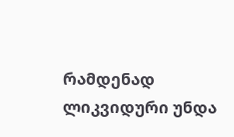რამდენად ლიკვიდური უნდა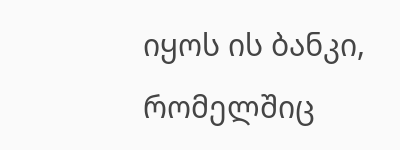იყოს ის ბანკი, რომელშიც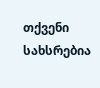თქვენი სახსრებია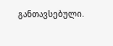განთავსებული.